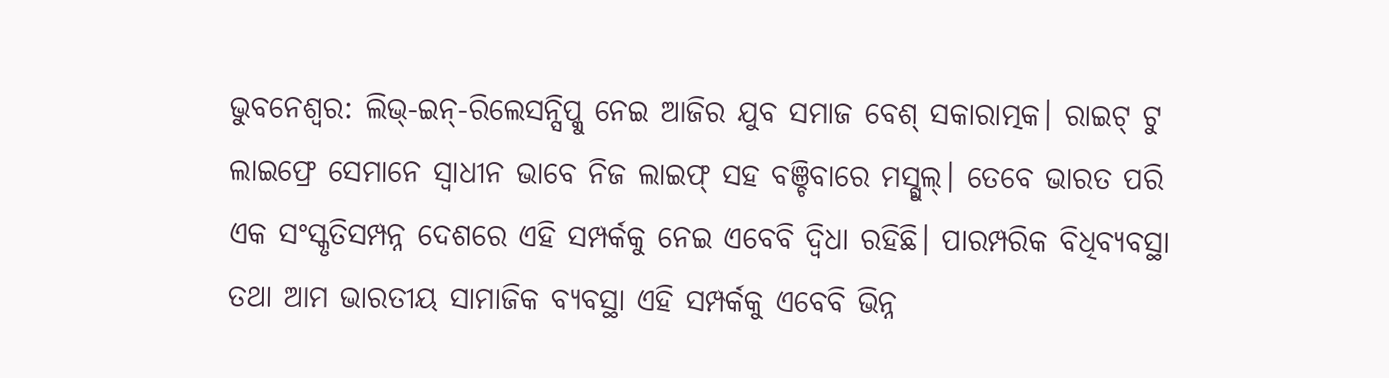ଭୁବନେଶ୍ବର: ଲିଭ୍-ଇନ୍-ରିଲେସନ୍ସିପ୍କୁ ନେଇ ଆଜିର ଯୁବ ସମାଜ ବେଶ୍ ସକାରାତ୍ମକ। ରାଇଟ୍ ଟୁ ଲାଇଫ୍ରେ ସେମାନେ ସ୍ଵାଧୀନ ଭାବେ ନିଜ ଲାଇଫ୍ ସହ ବଞ୍ଚିବାରେ ମସ୍ଗୁଲ୍। ତେବେ ଭାରତ ପରି ଏକ ସଂସ୍କୃତିସମ୍ପନ୍ନ ଦେଶରେ ଏହି ସମ୍ପର୍କକୁ ନେଇ ଏବେବି ଦ୍ଵିଧା ରହିଛି। ପାରମ୍ପରିକ ବିଧିବ୍ୟବସ୍ଥା ତଥା ଆମ ଭାରତୀୟ ସାମାଜିକ ବ୍ୟବସ୍ଥା ଏହି ସମ୍ପର୍କକୁ ଏବେବି ଭିନ୍ନ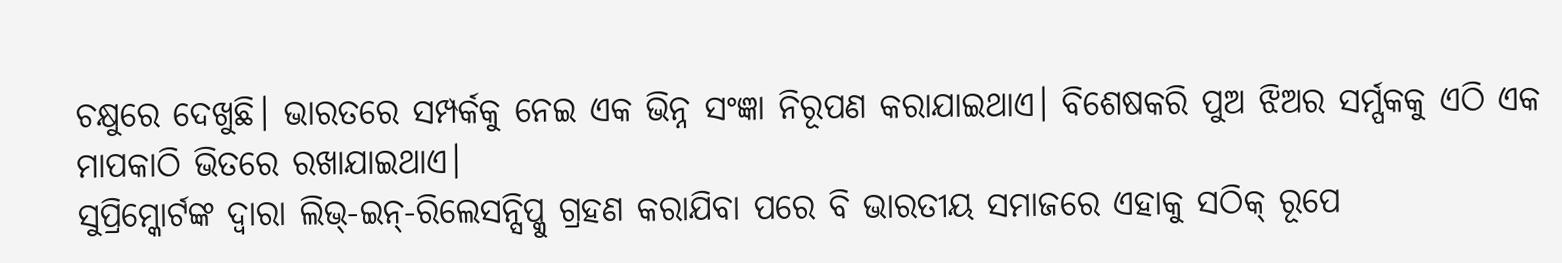ଚକ୍ଷୁରେ ଦେଖୁଛି। ଭାରତରେ ସମ୍ପର୍କକୁ ନେଇ ଏକ ଭିନ୍ନ ସଂଜ୍ଞା ନିରୂପଣ କରାଯାଇଥାଏ। ବିଶେଷକରି ପୁଅ ଝିଅର ସର୍ମ୍ପକକୁ ଏଠି ଏକ ମାପକାଠି ଭିତରେ ରଖାଯାଇଥାଏ।
ସୁପ୍ରିମ୍କୋର୍ଟଙ୍କ ଦ୍ଵାରା ଲିଭ୍-ଇନ୍-ରିଲେସନ୍ସିପ୍କୁ ଗ୍ରହଣ କରାଯିବା ପରେ ବି ଭାରତୀୟ ସମାଜରେ ଏହାକୁ ସଠିକ୍ ରୂପେ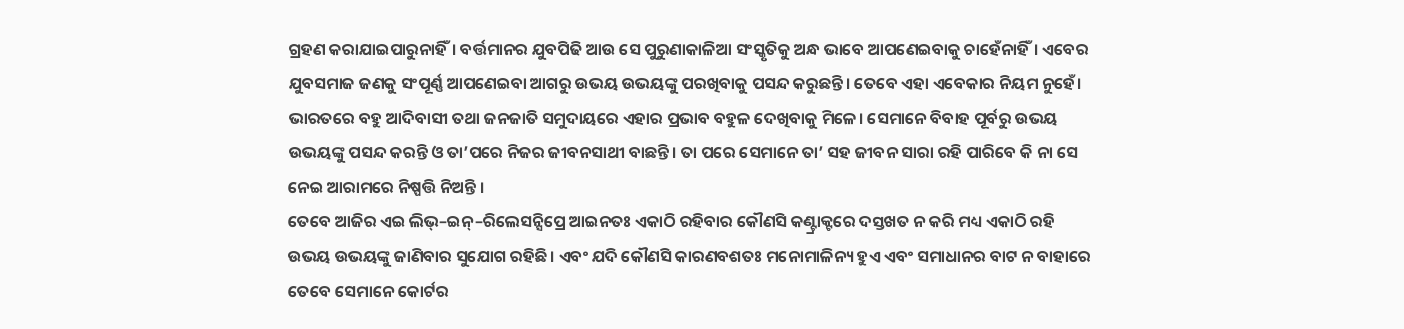ଗ୍ରହଣ କରାଯାଇପାରୁନାହିଁ। ବର୍ତ୍ତମାନର ଯୁବପିଢି ଆଉ ସେ ପୁରୁଣାକାଳିଆ ସଂସ୍କୃତିକୁ ଅନ୍ଧ ଭାବେ ଆପଣେଇବାକୁ ଚାହେଁନାହିଁ। ଏବେର ଯୁବସମାଜ ଜଣକୁ ସଂପୂର୍ଣ୍ଣ ଆପଣେଇବା ଆଗରୁ ଉଭୟ ଉଭୟଙ୍କୁ ପରଖିବାକୁ ପସନ୍ଦ କରୁଛନ୍ତି। ତେବେ ଏହା ଏବେକାର ନିୟମ ନୁହେଁ। ଭାରତରେ ବହୁ ଆଦିବାସୀ ତଥା ଜନଜାତି ସମୁଦାୟରେ ଏହାର ପ୍ରଭାବ ବହୁଳ ଦେଖିବାକୁ ମିଳେ। ସେମାନେ ବିବାହ ପୂର୍ବରୁ ଉଭୟ ଉଭୟଙ୍କୁ ପସନ୍ଦ କରନ୍ତି ଓ ତା’ପରେ ନିଜର ଜୀବନସାଥୀ ବାଛନ୍ତି। ତା ପରେ ସେମାନେ ତା’ ସହ ଜୀବନ ସାରା ରହି ପାରିବେ କି ନା ସେ ନେଇ ଆରାମରେ ନିଷ୍ପତ୍ତି ନିଅନ୍ତି ।
ତେବେ ଆଜିର ଏଇ ଲିଭ୍–ଇନ୍–ରିଲେସନ୍ସିପ୍ରେ ଆଇନତଃ ଏକାଠି ରହିବାର କୌଣସି କଣ୍ଟ୍ରାକ୍ଟରେ ଦସ୍ତଖତ ନ କରି ମଧ୍ୟ ଏକାଠି ରହି ଉଭୟ ଉଭୟଙ୍କୁ ଜାଣିବାର ସୁଯୋଗ ରହିଛି। ଏବଂ ଯଦି କୌଣସି କାରଣବଶତଃ ମନୋମାଳିନ୍ୟ ହୁଏ ଏବଂ ସମାଧାନର ବାଟ ନ ବାହାରେ ତେବେ ସେମାନେ କୋର୍ଟର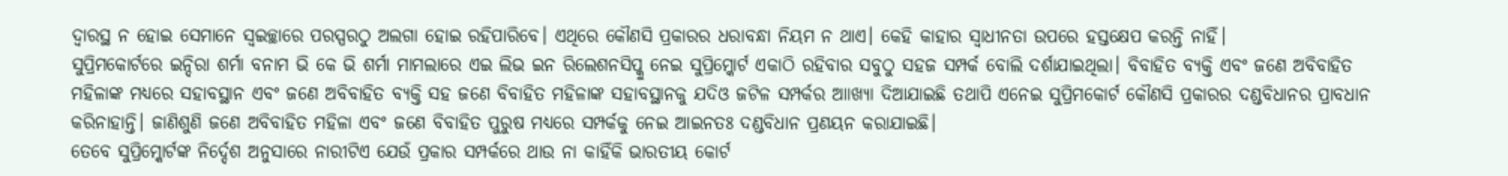ଦ୍ଵାରସ୍ଥ ନ ହୋଇ ସେମାନେ ସ୍ଵଇଚ୍ଛାରେ ପରସ୍ପରଠୁ ଅଲଗା ହୋଇ ରହିପାରିବେ। ଏଥିରେ କୌଣସି ପ୍ରକାରର ଧରାବନ୍ଧା ନିୟମ ନ ଥାଏ। କେହି କାହାର ସ୍ଵାଧୀନତା ଉପରେ ହସ୍ତକ୍ଷେପ କରନ୍ତି ନାହିଁ।
ସୁପ୍ରିମକୋର୍ଟରେ ଇନ୍ଦିରା ଶର୍ମା ବନାମ ଭି କେ ଭି ଶର୍ମା ମାମଲାରେ ଏଇ ଲିଭ ଇନ ରିଲେଶନସିପ୍କୁ ନେଇ ସୁପ୍ରିମ୍କୋର୍ଟ ଏକାଠି ରହିବାର ସବୁଠୁ ସହଜ ସମ୍ପର୍କ ବୋଲି ଦର୍ଶାଯାଇଥିଲା। ବିବାହିତ ବ୍ୟକ୍ତି ଏବଂ ଜଣେ ଅବିବାହିତ ମହିଳାଙ୍କ ମଧ୍ୟରେ ସହାବସ୍ଥାନ ଏବଂ ଜଣେ ଅବିବାହିତ ବ୍ୟକ୍ତି ସହ ଜଣେ ବିବାହିତ ମହିଳାଙ୍କ ସହାବସ୍ଥାନକୁ ଯଦିଓ ଜଟିଳ ସମ୍ପର୍କର ଆାଖ୍ୟା ଦିଆଯାଇଛି ତଥାପି ଏନେଇ ସୁପ୍ରିମକୋର୍ଟ କୌଣସି ପ୍ରକାରର ଦଣ୍ଡବିଧାନର ପ୍ରାବଧାନ କରିନାହାନ୍ତି। ଜାଣିଶୁଣି ଜଣେ ଅବିବାହିତ ମହିଳା ଏବଂ ଜଣେ ବିବାହିତ ପୁରୁଷ ମଧ୍ୟରେ ସମ୍ପର୍କକୁ ନେଇ ଆଇନତଃ ଦଣ୍ଡବିଧାନ ପ୍ରଣୟନ କରାଯାଇଛି।
ତେବେ ସୁପ୍ରିମ୍କୋର୍ଟଙ୍କ ନିର୍ଦ୍ଦେଶ ଅନୁସାରେ ନାରୀଟିଏ ଯେଉଁ ପ୍ରକାର ସମ୍ପର୍କରେ ଥାଉ ନା କାହିଁକି ଭାରତୀୟ କୋର୍ଟ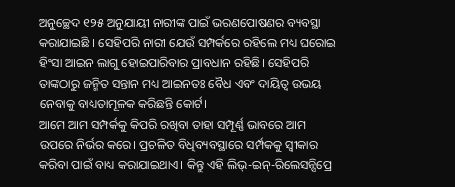ଅନୁଚ୍ଛେଦ ୧୨୫ ଅନୁଯାୟୀ ନାରୀଙ୍କ ପାଇଁ ଭରଣପୋଷଣର ବ୍ୟବସ୍ଥା କରାଯାଇଛି । ସେହିପରି ନାରୀ ଯେଉଁ ସମ୍ପର୍କରେ ରହିଲେ ମଧ୍ୟ ଘରୋଇ ହିଂସା ଆଇନ ଲାଗୁ ହୋଇପାରିବାର ପ୍ରାବଧାନ ରହିଛି। ସେହିପରି ତାଙ୍କଠାରୁ ଜନ୍ମିତ ସନ୍ତାନ ମଧ୍ୟ ଆଇନତଃ ବୈଧ ଏବଂ ଦାୟିତ୍ଵ ଉଭୟ ନେବାକୁ ବାଧ୍ୟତାମୂଳକ କରିଛନ୍ତି କୋର୍ଟ।
ଆମେ ଆମ ସମ୍ପର୍କକୁ କିପରି ରଖିବା ତାହା ସମ୍ପୂର୍ଣ୍ଣ ଭାବରେ ଆମ ଉପରେ ନିର୍ଭର କରେ। ପ୍ରଚଳିତ ବିଧିବ୍ୟବସ୍ଥାରେ ସର୍ମ୍ପକକୁ ସ୍ଵୀକାର କରିବା ପାଇଁ ବାଧ୍ୟ କରାଯାଇଥାଏ। କିନ୍ତୁ ଏହି ଲିଭ୍-ଇନ୍-ରିଲେସନ୍ସିପ୍ରେ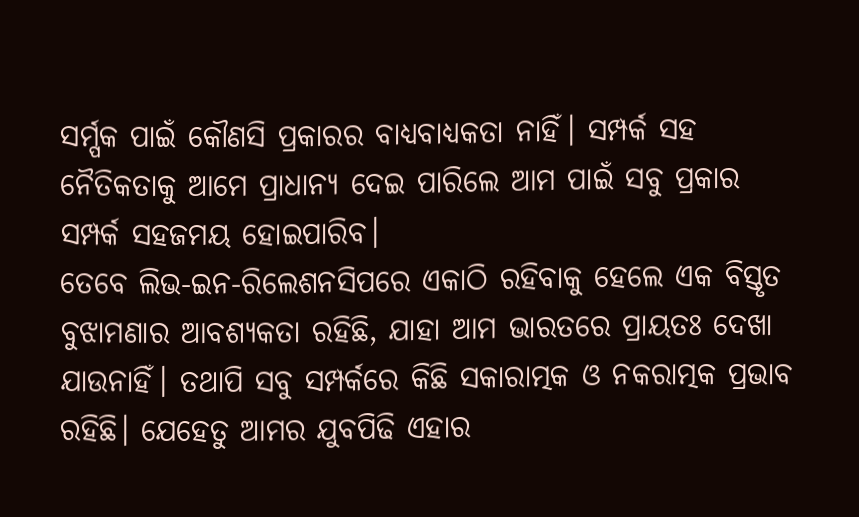ସର୍ମ୍ପକ ପାଇଁ କୌଣସି ପ୍ରକାରର ବାଧ୍ୟବାଧ୍ୟକତା ନାହିଁ। ସମ୍ପର୍କ ସହ ନୈତିକତାକୁ ଆମେ ପ୍ରାଧାନ୍ୟ ଦେଇ ପାରିଲେ ଆମ ପାଇଁ ସବୁ ପ୍ରକାର ସମ୍ପର୍କ ସହଜମୟ ହୋଇପାରିବ।
ତେବେ ଲିଭ-ଇନ-ରିଲେଶନସିପରେ ଏକାଠି ରହିବାକୁ ହେଲେ ଏକ ବିସ୍ତୃତ ବୁଝାମଣାର ଆବଶ୍ୟକତା ରହିଛି, ଯାହା ଆମ ଭାରତରେ ପ୍ରାୟତଃ ଦେଖା ଯାଉନାହିଁ। ତଥାପି ସବୁ ସମ୍ପର୍କରେ କିଛି ସକାରାତ୍ମକ ଓ ନକରାତ୍ମକ ପ୍ରଭାବ ରହିଛି। ଯେହେତୁ ଆମର ଯୁବପିଢି ଏହାର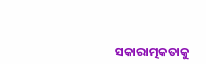ସକାରାତ୍ମକତାକୁ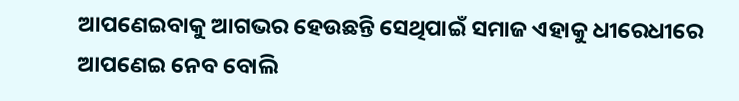ଆପଣେଇବାକୁ ଆଗଭର ହେଉଛନ୍ତି ସେଥିପାଇଁ ସମାଜ ଏହାକୁ ଧୀରେଧୀରେ ଆପଣେଇ ନେବ ବୋଲି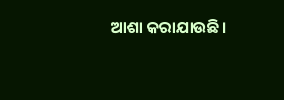ଆଶା କରାଯାଉଛି।